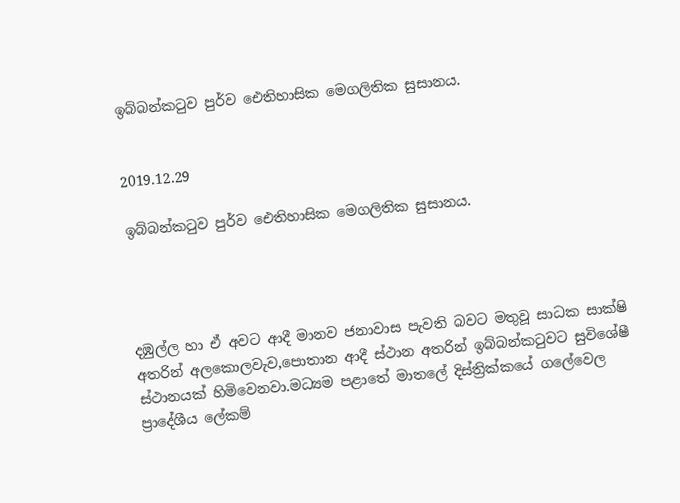ඉබ්බන්කටුව පුර්ව ඓතිහාසික මෙගලිතික සුසානය.


2019.12.29

ඉබ්බන්කටුව පුර්ව ඓතිහාසික මෙගලිතික සුසානය.




දඹුල්ල හා ඒ අවට ආදී මානව ජනාවාස පැවති බවට මතුවූ සාධක සාක්ෂි අතරින් අලකොලවැව,පොතාන ආදී ස්ථාන අතරින් ඉබ්බන්කටුවට සුවිශේෂී ස්ථානයක් හිමිවෙනවා.මධ්‍යම පළාතේ මාතලේ දිස්ත්‍රික්කයේ ගලේවෙල ප්‍රාදේශීය ලේකම්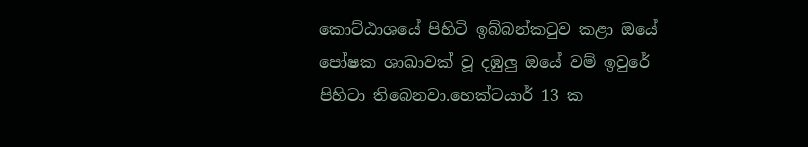කොට්ඨාශයේ පිහිටි ඉබ්බන්කටුව කළා ඔයේ පෝෂක ශාඛාවක් වූ දඹුලු ඔයේ වම් ඉවුරේ පිහිටා තිබෙනවා.හෙක්ටයාර් 13 ක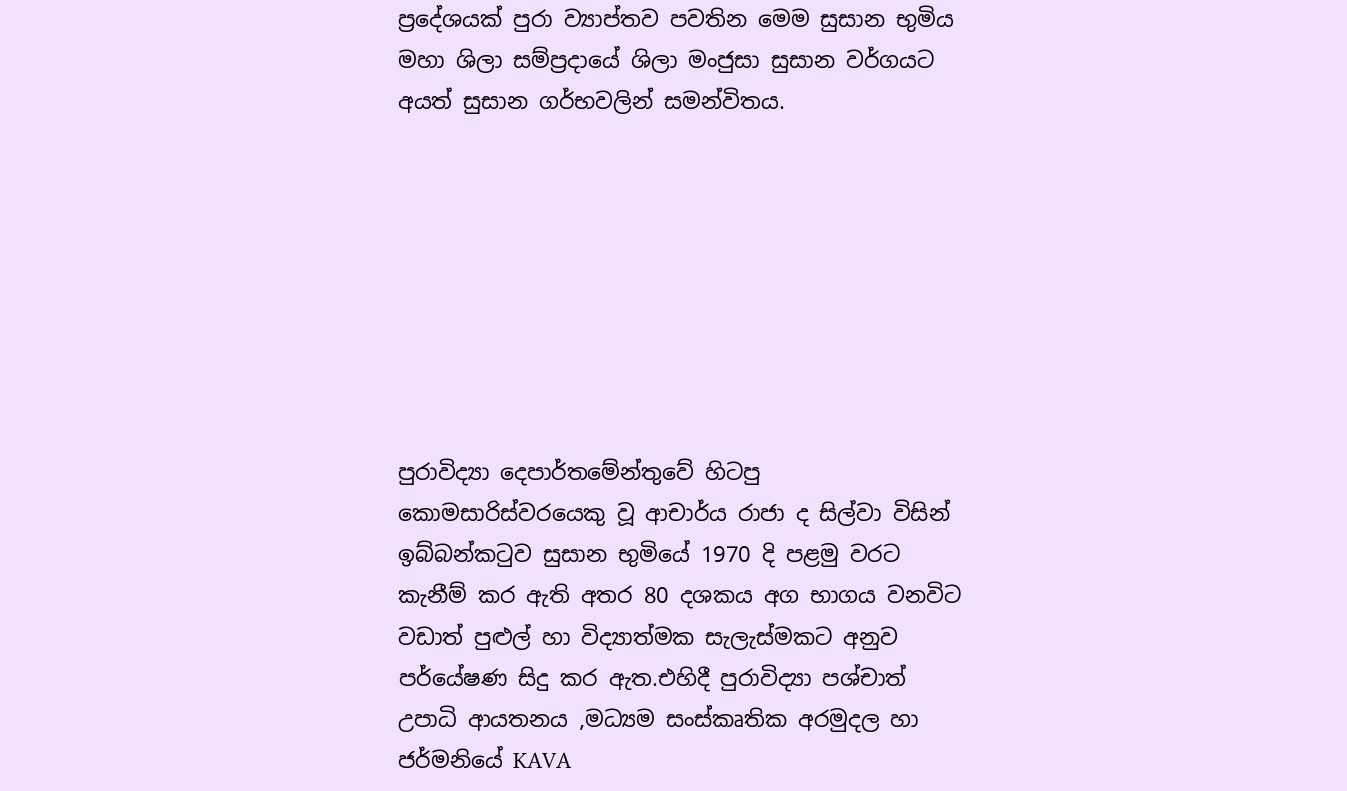ප්‍රදේශයක් පුරා ව්‍යාප්තව පවතින මෙම සුසාන භුමිය මහා ශිලා සම්ප්‍රදායේ ශිලා මංජුසා සුසාන වර්ගයට අයත් සුසාන ගර්භවලින් සමන්විතය.








පුරාවිද්‍යා දෙපාර්තමේන්තුවේ හිටපු කොමසාරිස්වරයෙකු වූ ආචාර්ය රාජා ද සිල්වා විසින් ඉබ්බන්කටුව සුසාන භුමියේ 1970 දි පළමු වරට කැනීම් කර ඇති අතර 80 දශකය අග භාගය වනවිට වඩාත් පුළුල් හා විද්‍යාත්මක සැලැස්මකට අනුව පර්යේෂණ සිදු කර ඇත.එහිදී පුරාවිද්‍යා පශ්චාත් උපාධි ආයතනය ,මධ්‍යම සංස්කෘතික අරමුදල හා ජර්මනියේ KAVA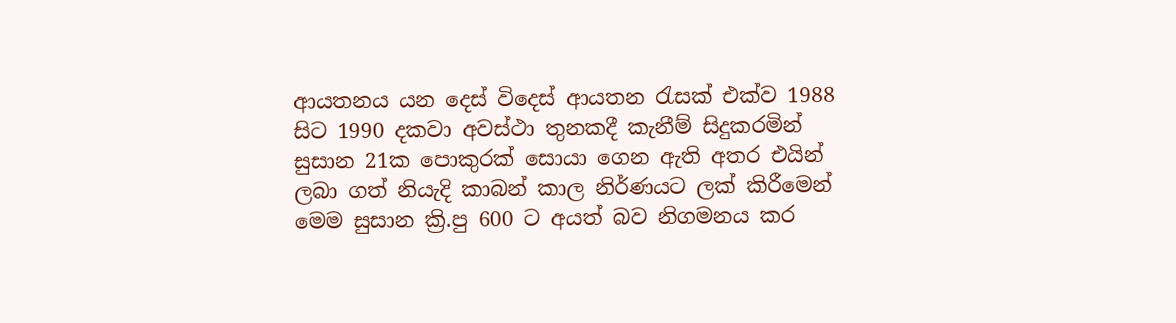ආයතනය යන දෙස් විදෙස් ආයතන රැසක් එක්ව 1988 සිට 1990 දකවා අවස්ථා තුනකදී කැනීම් සිදුකරමින් සුසාන 21ක පොකුරක් සොයා ගෙන ඇති අතර එයින් ලබා ගත් නියැදි කාබන් කාල නිර්ණයට ලක් කිරීමෙන් මෙම සුසාන ක්‍රි.පු 600 ට අයත් බව නිගමනය කර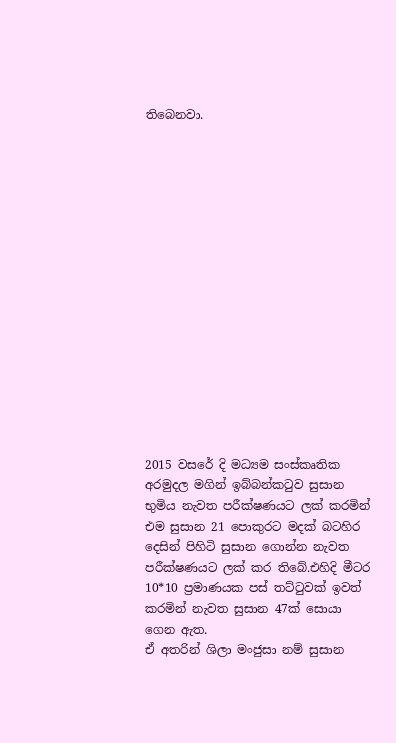තිබෙනවා.
















2015 වසරේ දි මධ්‍යම සංස්කෘතික අරමුදල මගින් ඉබ්බන්කටුව සුසාන භුමිය නැවත පරීක්ෂණයට ලක් කරමින් එම සුසාන 21 පොකුරට මදක් බටහිර දෙසින් පිහිටි සුසාන ගොන්න නැවත පරීක්ෂණයට ලක් කර තිබේ.එහිදි මීටර 10*10 ප්‍රමාණයක පස් තට්ටුවක් ඉවත් කරමින් නැවත සුසාන 47ක් සොයා ගෙන ඇත.
ඒ අතරින් ශිලා මංජුසා නම් සුසාන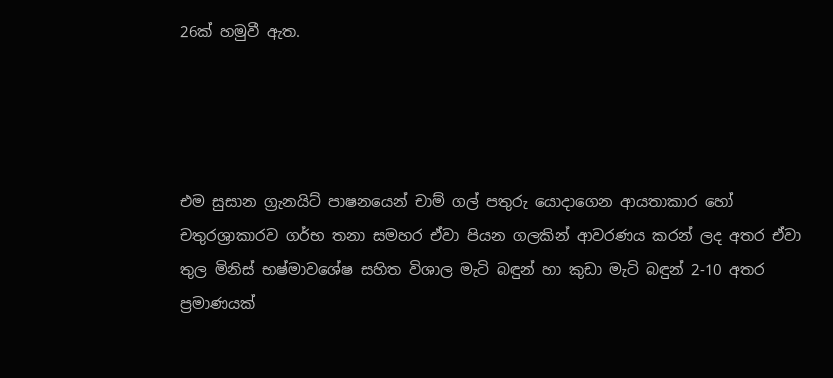26ක් හමුවී ඇත.




එම සුසාන ග්‍රැනයිට් පාෂනයෙන් චාම් ගල් පතුරු යොදාගෙන ආයතාකාර හෝ චතුරශ්‍රාකාරව ගර්භ තනා සමහර ඒවා පියන ගලකින් ආවරණය කරන් ලද අතර ඒවා තුල මිනිස් භෂ්මාවශේෂ සහිත විශාල මැටි බඳුන් හා කුඩා මැටි බඳුන් 2-10 අතර ප්‍රමාණයක්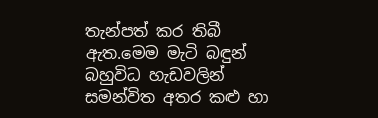තැන්පත් කර තිබී ඇත.මෙම මැටි බඳුන් බහුවිධ හැඩවලින් සමන්විත අතර කළු හා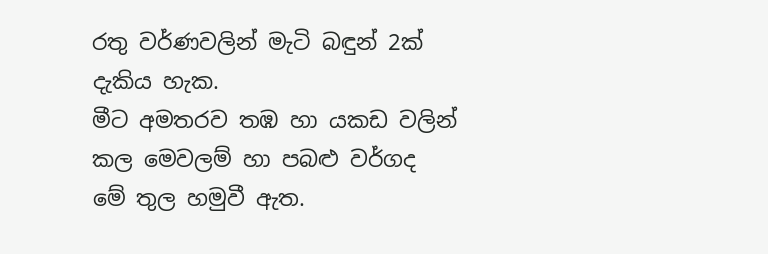රතු වර්ණවලින් මැටි බඳුන් 2ක් දැකිය හැක.
මීට අමතරව තඹ හා යකඩ වලින් කල මෙවලම් හා පබළු වර්ගද මේ තුල හමුවී ඇත.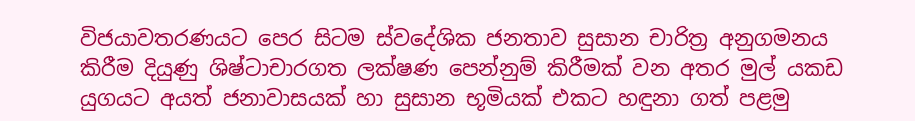විජයාවතරණයට පෙර සිටම ස්වදේශික ජනතාව සුසාන චාරිත්‍ර අනුගමනය කිරීම දියුණු ශිෂ්ටාචාරගත ලක්ෂණ පෙන්නුම් කිරීමක් වන අතර මුල් යකඩ යුගයට අයත් ජනාවාසයක් හා සුසාන භූමියක් එකට හඳුනා ගත් පළමු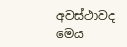අවස්ථාවද මෙය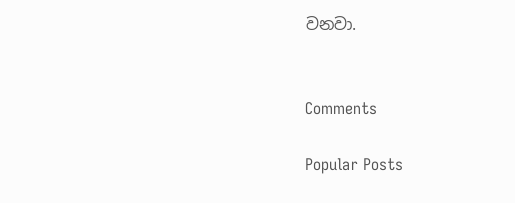වනවා.


Comments

Popular Posts